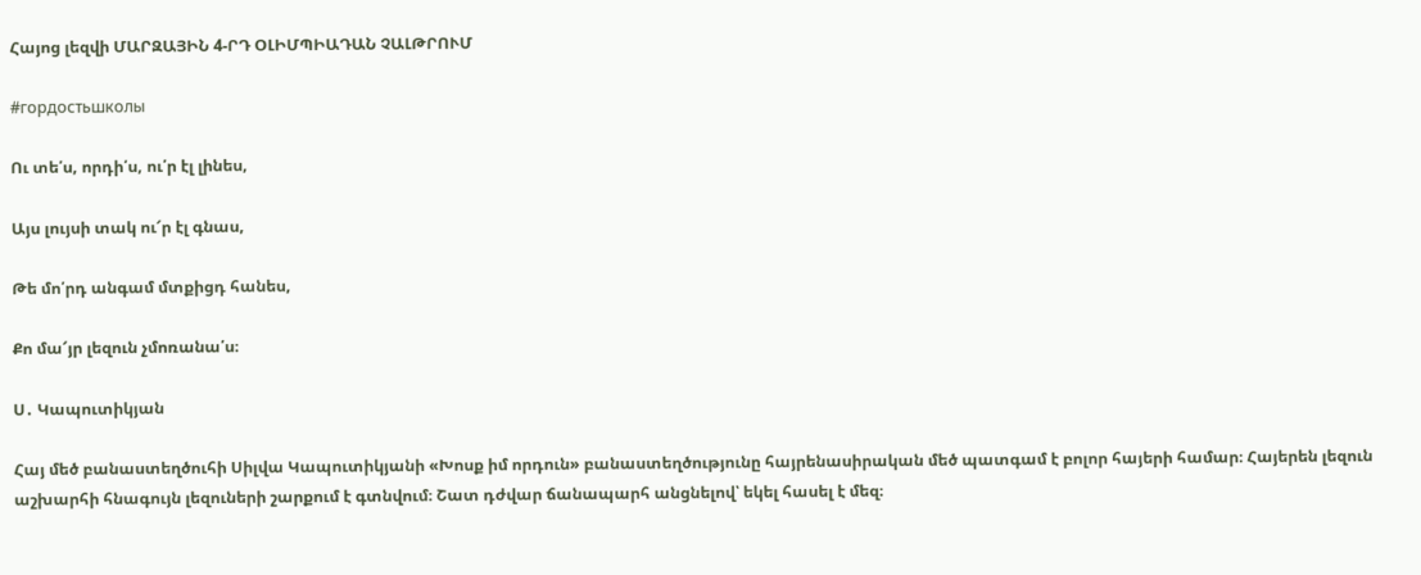Հայոց լեզվի ՄԱՐԶԱՅԻՆ 4-ՐԴ ՕԼԻՄՊԻԱԴԱՆ ՉԱԼԹՐՈՒՄ

#гордостьшколы

Ու տե՛ս, որդի՛ս, ու՛ր էլ լինես,

Այս լույսի տակ ու՜ր էլ գնաս,

Թե մո՛րդ անգամ մտքիցդ հանես,

Քո մա՜յր լեզուն չմոռանա՛ս։

Ս․ Կապուտիկյան

Հայ մեծ բանաստեղծուհի Սիլվա Կապուտիկյանի «Խոսք իմ որդուն» բանաստեղծությունը հայրենասիրական մեծ պատգամ է բոլոր հայերի համար։ Հայերեն լեզուն աշխարհի հնագույն լեզուների շարքում է գտնվում։ Շատ դժվար ճանապարհ անցնելով՝ եկել հասել է մեզ։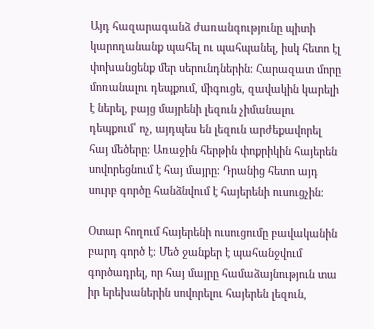Այդ հազարագանձ ժառանգությունը պիտի կարողանանք պահել ու պահպանել, իսկ հետո էլ փոխանցենք մեր սերունդներին։ Հարազատ մորը մոռանալու դեպքում, միգուցե, զավակին կարելի է ներել, բայց մայրենի լեզուն չիմանալու դեպքում՝ ոչ, այդպես են լեզուն արժեքավորել հայ մեծերը։ Առաջին հերթին փոքրիկին հայերեն սովորեցնում է հայ մայրը։ Դրանից հետո այդ սուրբ գործը հանձնվում է հայերենի ուսուցչին։

Օտար հողում հայերենի ուսուցումը բավականին բարդ գործ է։ Մեծ ջանքեր է պահանջվում գործադրել, որ հայ մայրը համաձայնություն տա իր երեխաներին սովորելու հայերեն լեզուն,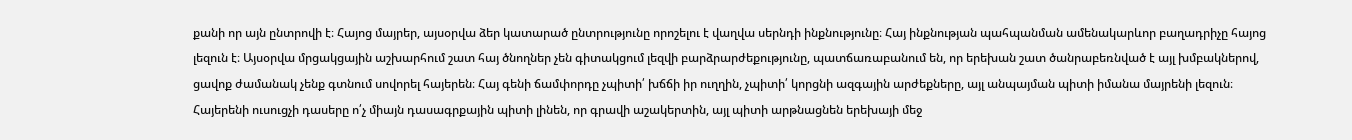քանի որ այն ընտրովի է։ Հայոց մայրեր, այսօրվա ձեր կատարած ընտրությունը որոշելու է վաղվա սերնդի ինքնությունը։ Հայ ինքնության պահպանման ամենակարևոր բաղադրիչը հայոց լեզուն է։ Այսօրվա մրցակցային աշխարհում շատ հայ ծնողներ չեն գիտակցում լեզվի բարձրարժեքությունը, պատճառաբանում են, որ երեխան շատ ծանրաբեռնված է այլ խմբակներով, ցավոք ժամանակ չենք գտնում սովորել հայերեն։ Հայ գենի ճամփորդը չպիտի՛ խճճի իր ուղղին, չպիտի՛ կորցնի ազգային արժեքները, այլ անպայման պիտի իմանա մայրենի լեզուն։ Հայերենի ուսուցչի դասերը ո՛չ միայն դասագրքային պիտի լինեն, որ գրավի աշակերտին, այլ պիտի արթնացնեն երեխայի մեջ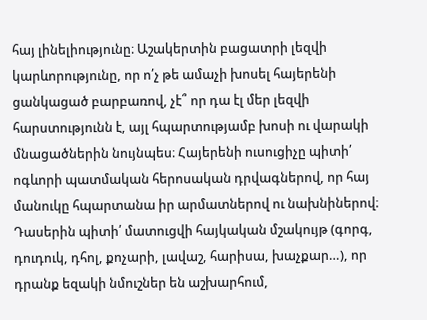հայ լինելիությունը։ Աշակերտին բացատրի լեզվի կարևորությունը, որ ո՛չ թե ամաչի խոսել հայերենի ցանկացած բարբառով, չէ՞ որ դա էլ մեր լեզվի հարստությունն է, այլ հպարտությամբ խոսի ու վարակի մնացածներին նույնպես։ Հայերենի ուսուցիչը պիտի՛ ոգևորի պատմական հերոսական դրվագներով, որ հայ մանուկը հպարտանա իր արմատներով ու նախնիներով։ Դասերին պիտի՛ մատուցվի հայկական մշակույթ (գորգ, դուդուկ, դհոլ, քոչարի, լավաշ, հարիսա, խաչքար…), որ դրանք եզակի նմուշներ են աշխարհում,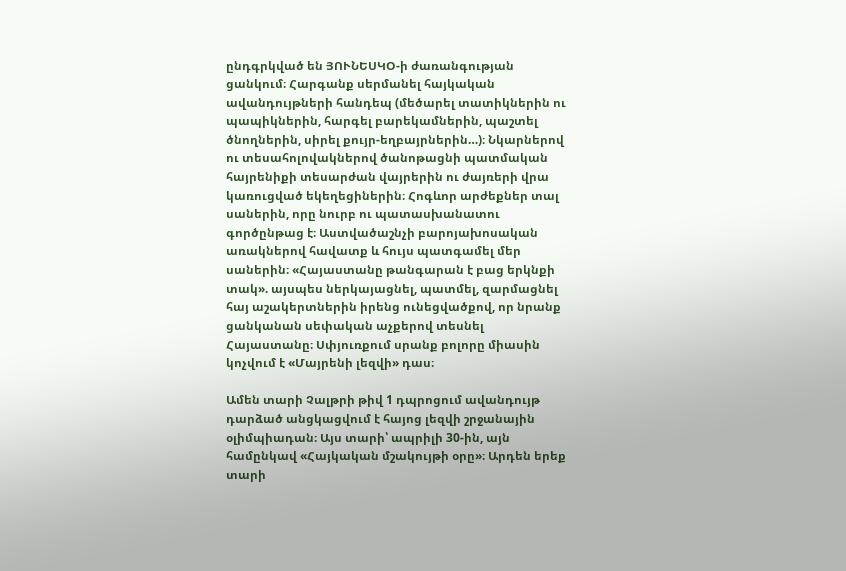ընդգրկված են ՅՈՒՆԵՍԿՕ-ի ժառանգության ցանկում։ Հարգանք սերմանել հայկական ավանդույթների հանդեպ (մեծարել տատիկներին ու պապիկներին, հարգել բարեկամներին, պաշտել ծնողներին, սիրել քույր-եղբայրներին…)։ Նկարներով ու տեսահոլովակներով ծանոթացնի պատմական հայրենիքի տեսարժան վայրերին ու ժայռերի վրա կառուցված եկեղեցիներին։ Հոգևոր արժեքներ տալ սաներին, որը նուրբ ու պատասխանատու գործընթաց է։ Աստվածաշնչի բարոյախոսական առակներով հավատք և հույս պատգամել մեր սաներին։ «Հայաստանը թանգարան է բաց երկնքի տակ». այսպես ներկայացնել, պատմել, զարմացնել հայ աշակերտներին իրենց ունեցվածքով, որ նրանք ցանկանան սեփական աչքերով տեսնել Հայաստանը։ Սփյուռքում սրանք բոլորը միասին կոչվում է «Մայրենի լեզվի» դաս։

Ամեն տարի Չալթրի թիվ 1 դպրոցում ավանդույթ դարձած անցկացվում է հայոց լեզվի շրջանային օլիմպիադան։ Այս տարի՝ ապրիլի 30-ին, այն համընկավ «Հայկական մշակույթի օրը»։ Արդեն երեք տարի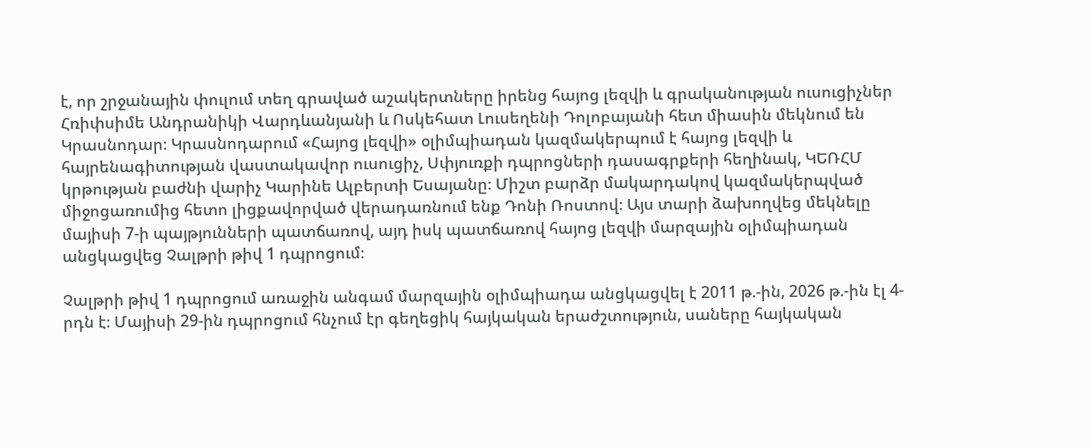է, որ շրջանային փուլում տեղ գրաված աշակերտները իրենց հայոց լեզվի և գրականության ուսուցիչներ Հռիփսիմե Անդրանիկի Վարդևանյանի և Ոսկեհատ Լուսեղենի Դոլոբայանի հետ միասին մեկնում են Կրասնոդար։ Կրասնոդարում «Հայոց լեզվի» օլիմպիադան կազմակերպում է հայոց լեզվի և հայրենագիտության վաստակավոր ուսուցիչ, Սփյուռքի դպրոցների դասագրքերի հեղինակ, ԿԵՌՀՄ կրթության բաժնի վարիչ Կարինե Ալբերտի Եսայանը։ Միշտ բարձր մակարդակով կազմակերպված միջոցառումից հետո լիցքավորված վերադառնում ենք Դոնի Ռոստով։ Այս տարի ձախողվեց մեկնելը մայիսի 7-ի պայթյունների պատճառով, այդ իսկ պատճառով հայոց լեզվի մարզային օլիմպիադան անցկացվեց Չալթրի թիվ 1 դպրոցում։

Չալթրի թիվ 1 դպրոցում առաջին անգամ մարզային օլիմպիադա անցկացվել է 2011 թ.-ին, 2026 թ.-ին էլ 4-րդն է։ Մայիսի 29-ին դպրոցում հնչում էր գեղեցիկ հայկական երաժշտություն, սաները հայկական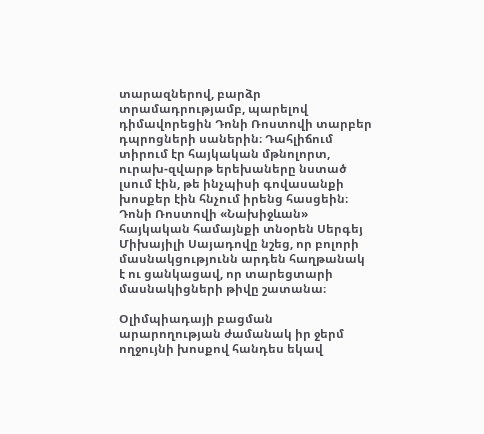տարազներով, բարձր տրամադրությամբ, պարելով դիմավորեցին Դոնի Ռոստովի տարբեր դպրոցների սաներին։ Դահլիճում տիրում էր հայկական մթնոլորտ, ուրախ-զվարթ երեխաները նստած լսում էին, թե ինչպիսի գովասանքի խոսքեր էին հնչում իրենց հասցեին։ Դոնի Ռոստովի «Նախիջևան» հայկական համայնքի տնօրեն Սերգեյ Միխայիլի Սայադովը նշեց, որ բոլորի մասնակցությունն արդեն հաղթանակ է ու ցանկացավ, որ տարեցտարի մասնակիցների թիվը շատանա։

Օլիմպիադայի բացման արարողության ժամանակ իր ջերմ ողջույնի խոսքով հանդես եկավ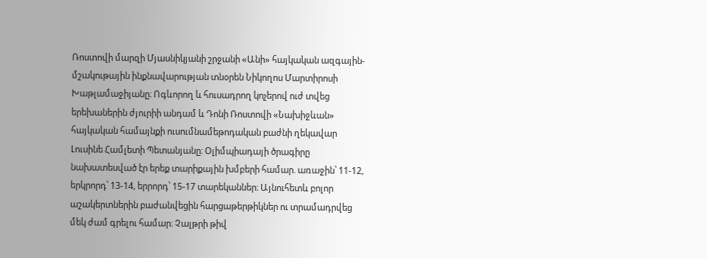Ռոստովի մարզի Մյասնիկյանի շրջանի «Անի» հայկական ազգային-մշակութային ինքնավարության տնօրեն Նիկողոս Մարտիրոսի Խաթլամաջիյանը։ Ոգևորող և հուսադրող կոչերով ուժ տվեց երեխաներին ժյուրիի անդամ և Դոնի Ռոստովի «Նախիջևան» հայկական համայնքի ուսումնամեթոդական բաժնի ղեկավար Լուսինե Համլետի Պետանյանը։ Օլիմպիադայի ծրագիրը նախատեսված էր երեք տարիքային խմբերի համար. առաջին՝ 11-12, երկրորդ՝ 13-14, երրորդ՝ 15-17 տարեկաններ։ Այնուհետև բոլոր աշակերտներին բաժանվեցին հարցաթերթիկներ ու տրամադրվեց մեկ ժամ գրելու համար։ Չալթրի թիվ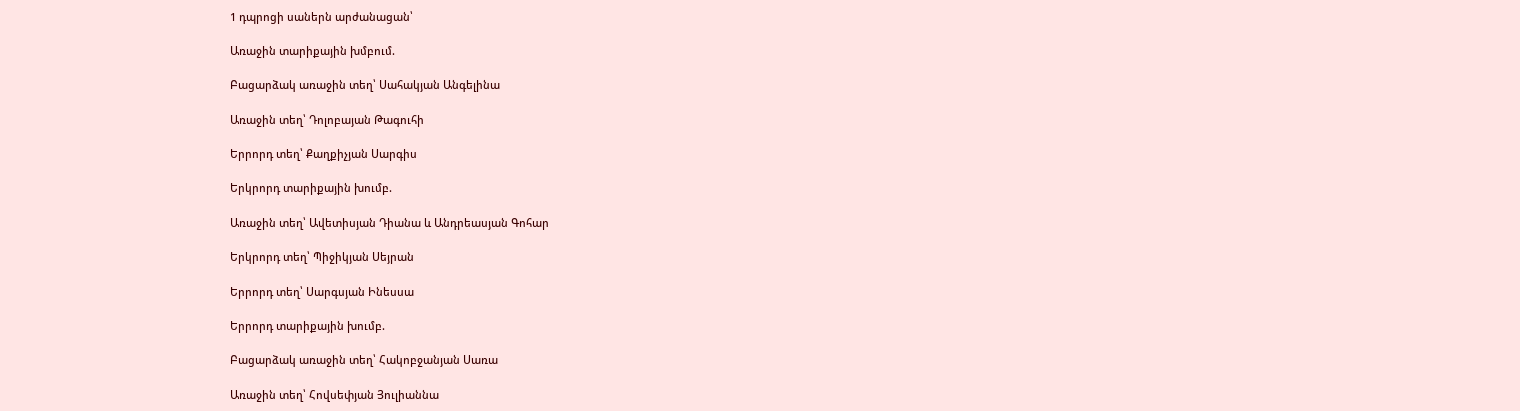1 դպրոցի սաներն արժանացան՝

Առաջին տարիքային խմբում.

Բացարձակ առաջին տեղ՝ Սահակյան Անգելինա

Առաջին տեղ՝ Դոլոբայան Թագուհի

Երրորդ տեղ՝ Քաղքիչյան Սարգիս

Երկրորդ տարիքային խումբ.

Առաջին տեղ՝ Ավետիսյան Դիանա և Անդրեասյան Գոհար

Երկրորդ տեղ՝ Պիջիկյան Սեյրան

Երրորդ տեղ՝ Սարգսյան Ինեսսա

Երրորդ տարիքային խումբ.

Բացարձակ առաջին տեղ՝ Հակոբջանյան Սառա

Առաջին տեղ՝ Հովսեփյան Յուլիաննա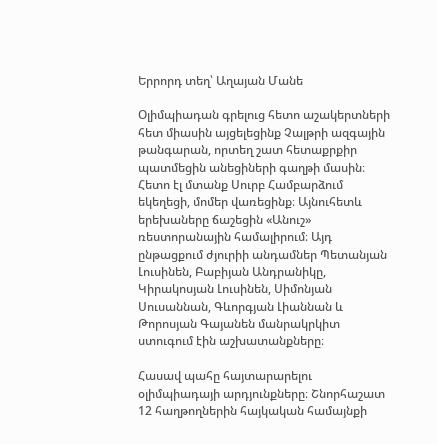Երրորդ տեղ՝ Աղայան Մանե

Օլիմպիադան գրելուց հետո աշակերտների հետ միասին այցելեցինք Չալթրի ազգային թանգարան, որտեղ շատ հետաքրքիր պատմեցին անեցիների գաղթի մասին։ Հետո էլ մտանք Սուրբ Համբարձում եկեղեցի, մոմեր վառեցինք։ Այնուհետև երեխաները ճաշեցին «Անուշ» ռեստորանային համալիրում։ Այդ ընթացքում ժյուրիի անդամներ Պետանյան Լուսինեն, Բաբիյան Անդրանիկը, Կիրակոսյան Լուսինեն, Սիմոնյան Սուսաննան, Գևորգյան Լիաննան և Թորոսյան Գայանեն մանրակրկիտ ստուգում էին աշխատանքները։

Հասավ պահը հայտարարելու օլիմպիադայի արդյունքները։ Շնորհաշատ 12 հաղթողներին հայկական համայնքի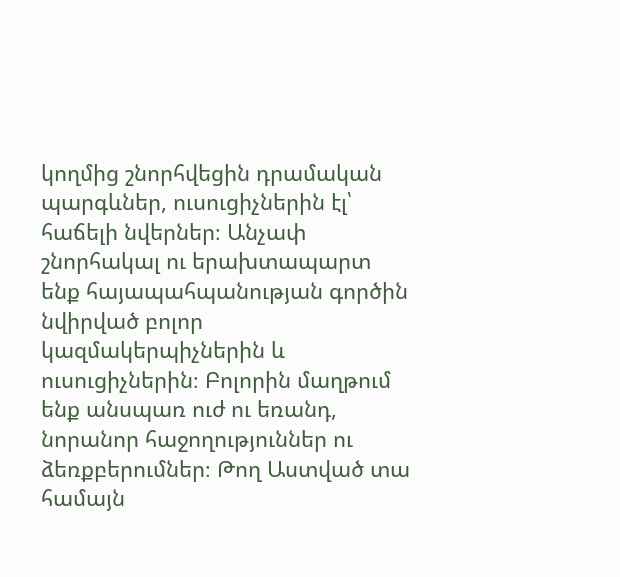կողմից շնորհվեցին դրամական պարգևներ, ուսուցիչներին էլ՝ հաճելի նվերներ։ Անչափ շնորհակալ ու երախտապարտ ենք հայապահպանության գործին նվիրված բոլոր կազմակերպիչներին և ուսուցիչներին։ Բոլորին մաղթում ենք անսպառ ուժ ու եռանդ, նորանոր հաջողություններ ու ձեռքբերումներ։ Թող Աստված տա համայն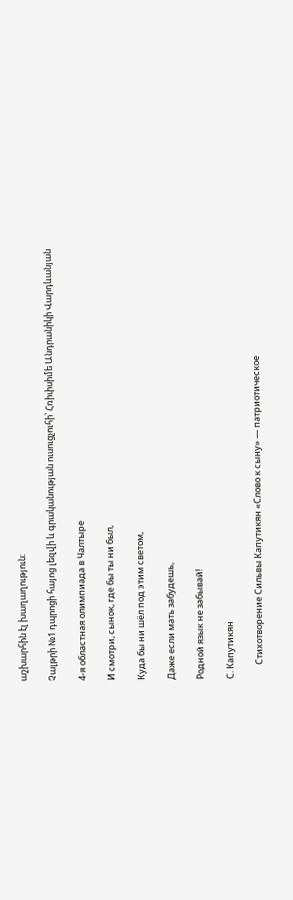աշխարհին էլ խաղաղություն։

Չալթրի №1 դպրոցի հայոց լեզվի և գրականության ուսուցչուհի՝ Հռիփսիմե Անդրանիկի Վարդևանյան

4-я областная олимпиада в Чалтыре

И смотри, сынок, где бы ты ни был,

Куда бы ни шёл под этим светом,

Даже если мать забудешь,

Родной язык не забывай!

С. Капутикян

       Стихотворение Сильвы Капутикян «Слово к сыну» — патриотическое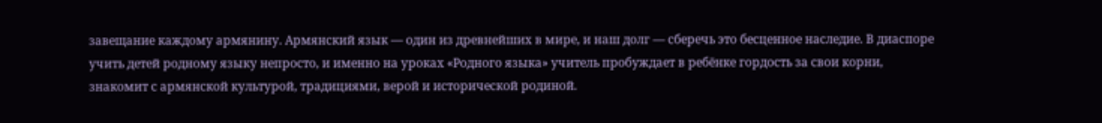завещание каждому армянину. Армянский язык — один из древнейших в мире, и наш долг — сберечь это бесценное наследие. В диаспоре учить детей родному языку непросто, и именно на уроках «Родного языка» учитель пробуждает в ребёнке гордость за свои корни, знакомит с армянской культурой, традициями, верой и исторической родиной.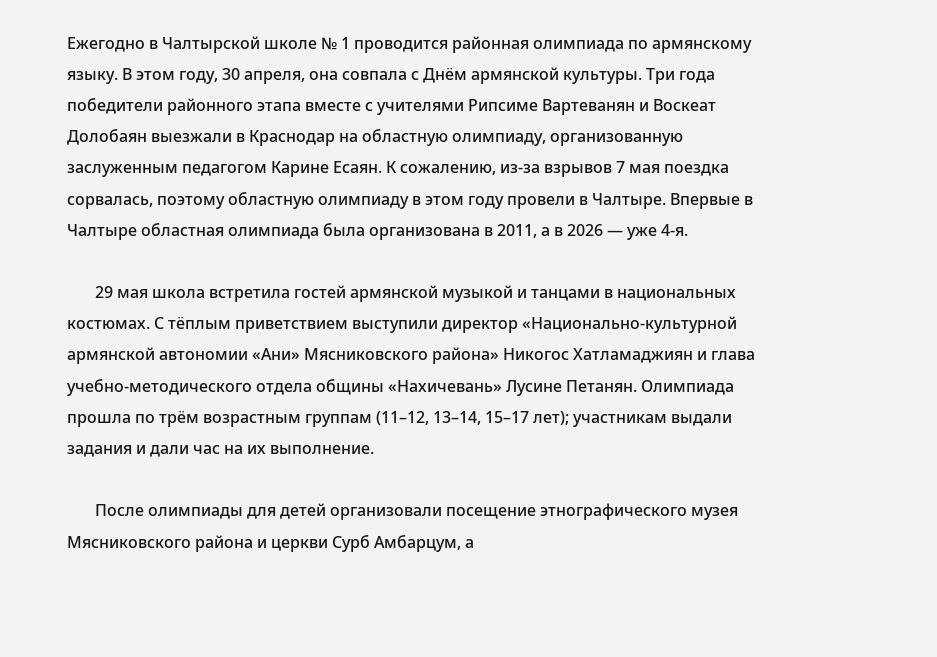Ежегодно в Чалтырской школе № 1 проводится районная олимпиада по армянскому языку. В этом году, 30 апреля, она совпала с Днём армянской культуры. Три года победители районного этапа вместе с учителями Рипсиме Вартеванян и Воскеат Долобаян выезжали в Краснодар на областную олимпиаду, организованную заслуженным педагогом Карине Есаян. К сожалению, из-за взрывов 7 мая поездка сорвалась, поэтому областную олимпиаду в этом году провели в Чалтыре. Впервые в Чалтыре областная олимпиада была организована в 2011, а в 2026 — уже 4-я.

       29 мая школа встретила гостей армянской музыкой и танцами в национальных костюмах. С тёплым приветствием выступили директор «Национально-культурной армянской автономии «Ани» Мясниковского района» Никогос Хатламаджиян и глава учебно-методического отдела общины «Нахичевань» Лусине Петанян. Олимпиада прошла по трём возрастным группам (11–12, 13–14, 15–17 лет); участникам выдали задания и дали час на их выполнение.

       После олимпиады для детей организовали посещение этнографического музея Мясниковского района и церкви Сурб Амбарцум, а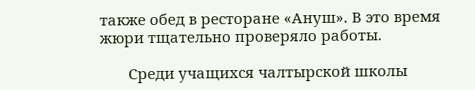также обед в ресторане «Ануш». В это время жюри тщательно проверяло работы.

       Среди учащихся чалтырской школы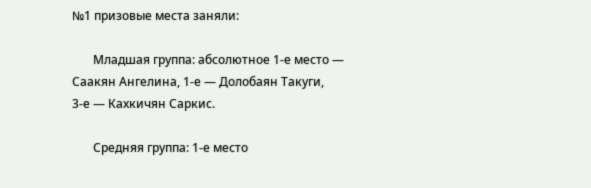№1 призовые места заняли:

       Младшая группа: абсолютное 1-е место — Саакян Ангелина, 1-е — Долобаян Такуги,            3-е — Кахкичян Саркис.

       Средняя группа: 1-е место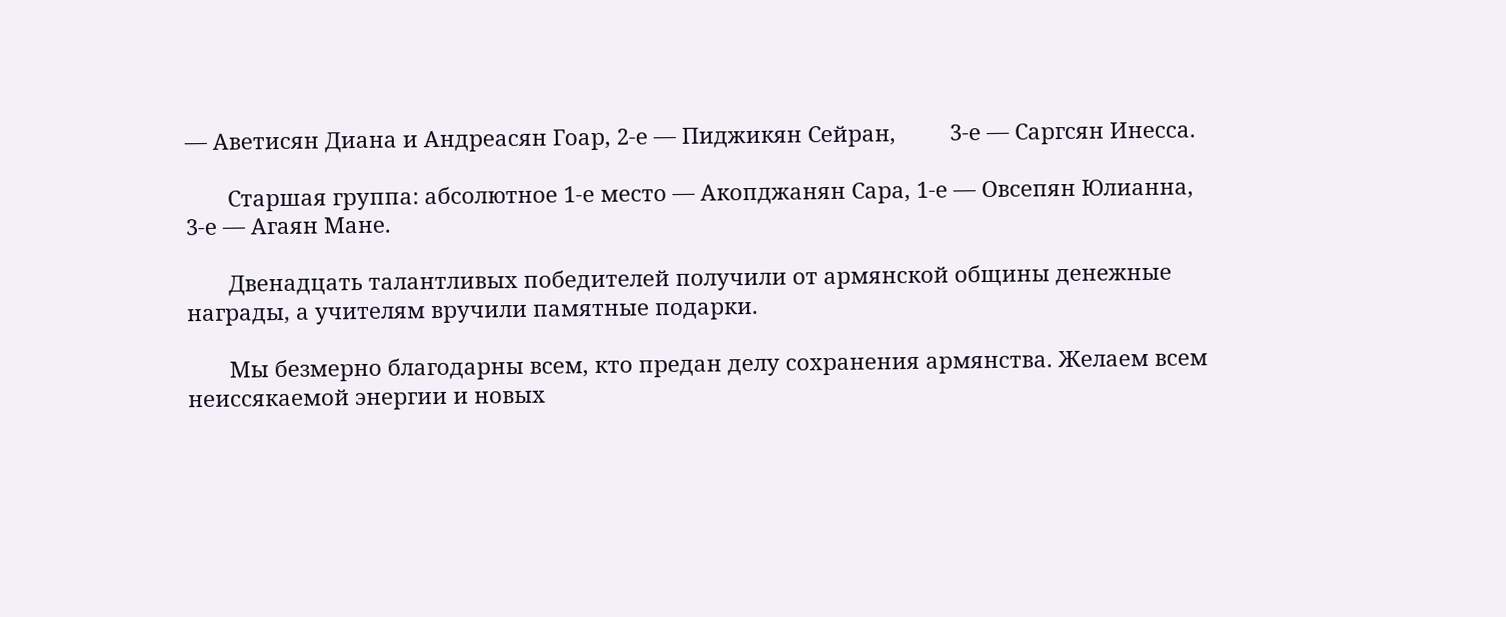— Аветисян Диана и Андреасян Гоар, 2-е — Пиджикян Сейран,         3-е — Саргсян Инесса.

       Старшая группа: абсолютное 1-е место — Акопджанян Сара, 1-е — Овсепян Юлианна,        3-е — Агаян Мане.

       Двенадцать талантливых победителей получили от армянской общины денежные награды, а учителям вручили памятные подарки.

       Мы безмерно благодарны всем, кто предан делу сохранения армянства. Желаем всем неиссякаемой энергии и новых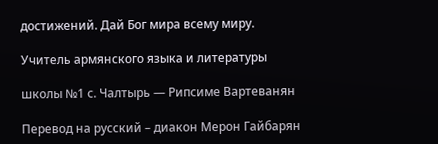достижений. Дай Бог мира всему миру.

Учитель армянского языка и литературы

школы №1 с. Чалтырь — Рипсиме Вартеванян

Перевод на русский – диакон Мерон Гайбарян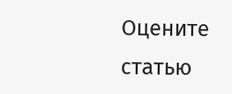Оцените статью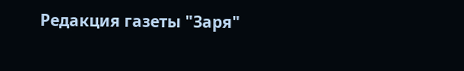Редакция газеты "Заря"